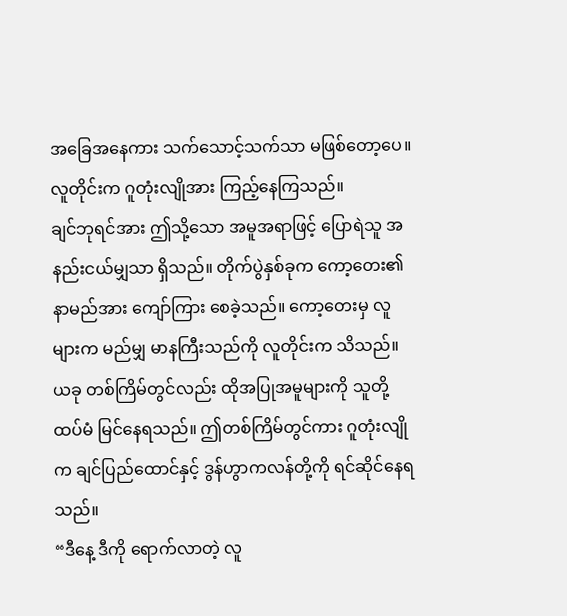အခြေအနေကား သက်သောင့်သက်သာ မဖြစ်တော့ပေ။ လူတိုင်းက ဂူတုံးလျိုအား ကြည့်နေကြသည်။
ချင်ဘုရင်အား ဤသို့သော အမူအရာဖြင့် ပြောရဲသူ အနည်းငယ်မျှသာ ရှိသည်။ တိုက်ပွဲနှစ်ခုက ကော့တေး၏ နာမည်အား ကျော်ကြား စေခဲ့သည်။ ကော့တေးမှ လူများက မည်မျှ မာနကြီးသည်ကို လူတိုင်းက သိသည်။ ယခု တစ်ကြိမ်တွင်လည်း ထိုအပြုအမူများကို သူတို့ ထပ်မံ မြင်နေရသည်။ ဤတစ်ကြိမ်တွင်ကား ဂူတုံးလျိုက ချင်ပြည်ထောင်နှင့် ဒွန်ဟွာကလန်တို့ကို ရင်ဆိုင်နေရသည်။
“ဒီနေ့ ဒီကို ရောက်လာတဲ့ လူ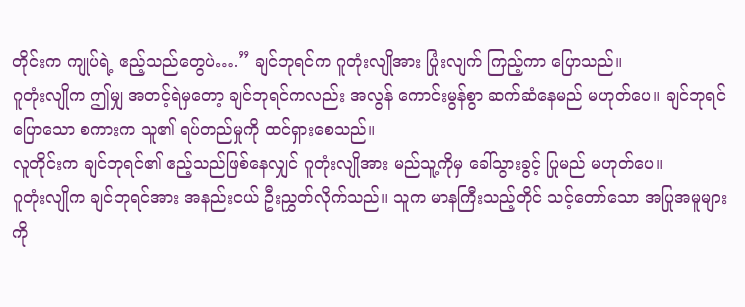တိုင်းက ကျုပ်ရဲ့ ဧည့်သည်တွေပဲ….” ချင်ဘုရင်က ဂူတုံးလျိုအား ပြုံးလျက် ကြည့်ကာ ပြောသည်။
ဂူတုံးလျိုက ဤမျှ အတင့်ရဲမှတော့ ချင်ဘုရင်ကလည်း အလွန် ကောင်းမွန်စွာ ဆက်ဆံနေမည် မဟုတ်ပေ။ ချင်ဘုရင်ပြောသော စကားက သူ၏ ရပ်တည်မှုကို ထင်ရှားစေသည်။
လူတိုင်းက ချင်ဘုရင်၏ ဧည့်သည်ဖြစ်နေလျှင် ဂူတုံးလျိုအား မည်သူ့ကိုမှ ခေါ်သွားခွင့် ပြုမည် မဟုတ်ပေ။
ဂူတုံးလျိုက ချင်ဘုရင်အား အနည်းငယ် ဦးညွှတ်လိုက်သည်။ သူက မာနကြီးသည့်တိုင် သင့်တော်သော အပြုအမူများကို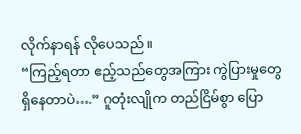လိုက်နာရန် လိုပေသည်။
“ကြည့်ရတာ ဧည့်သည်တွေအကြား ကွဲပြားမှုတွေ ရှိနေတာပဲ….” ဂူတုံးလျိုက တည်ငြိမ်စွာ ပြော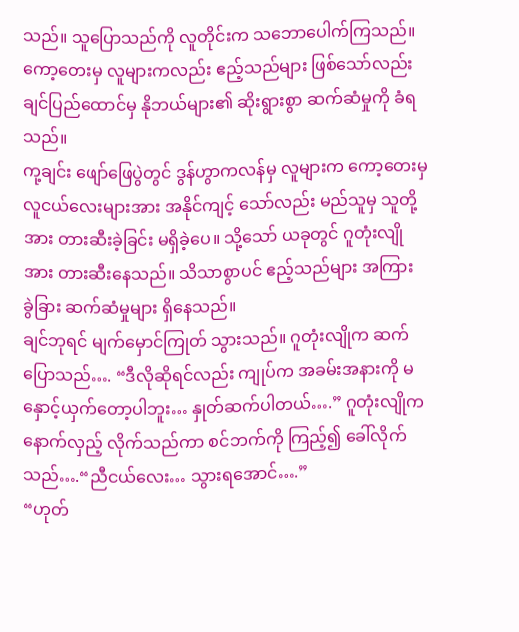သည်။ သူပြောသည်ကို လူတိုင်းက သဘောပေါက်ကြသည်။ ကော့တေးမှ လူများကလည်း ဧည့်သည်များ ဖြစ်သော်လည်း ချင်ပြည်ထောင်မှ နိုဘယ်များ၏ ဆိုးရွားစွာ ဆက်ဆံမှုကို ခံရသည်။
ကု့ချင်း ဖျော်ဖြေပွဲတွင် ဒွန်ဟွာကလန်မှ လူများက ကော့တေးမှ လူငယ်လေးများအား အနိုင်ကျင့် သော်လည်း မည်သူမှ သူတို့အား တားဆီးခဲ့ခြင်း မရှိခဲ့ပေ။ သို့သော် ယခုတွင် ဂူတုံးလျိုအား တားဆီးနေသည်။ သိသာစွာပင် ဧည့်သည်များ အကြား ခွဲခြား ဆက်ဆံမှုများ ရှိနေသည်။
ချင်ဘုရင် မျက်မှောင်ကြုတ် သွားသည်။ ဂူတုံးလျိုက ဆက်ပြောသည်…. “ဒီလိုဆိုရင်လည်း ကျုပ်က အခမ်းအနားကို မနှောင့်ယှက်တော့ပါဘူး… နှုတ်ဆက်ပါတယ်….” ဂူတုံးလျိုက နောက်လှည့် လိုက်သည်ကာ စင်ဘက်ကို ကြည့်၍ ခေါ်လိုက်သည်….“ညီငယ်လေး… သွားရအောင်….”
“ဟုတ်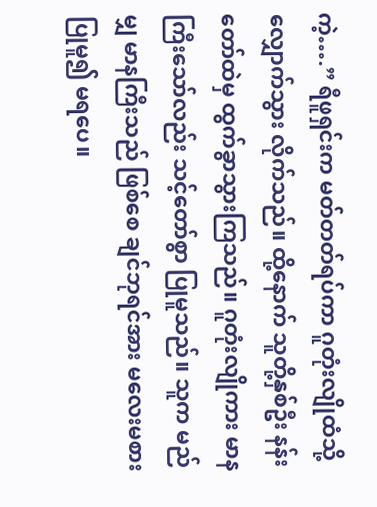ကဲ့….” ရီဖူရှင်းက မတ်တတ်ရပ်ကာ ဂူတုံးလျိုထံသို့ လျှောက်သွား လိုက်သည်။ ထို့နောက် သူတို့နှစ်ဦး နန်းတော်ထဲမှ ထွက်ခွာသွားကြသည်။ ဂူတုံးလျိုကား မာနကြီးသော်လည်း သင့်တော်စွာ ပြုမူသည်။ သူက မည်မျှ မာနကြီးသည် ဖြစ်စေ ချင်ဘုရင်အား မလေးမစားပြုမူ၍ မရပေ။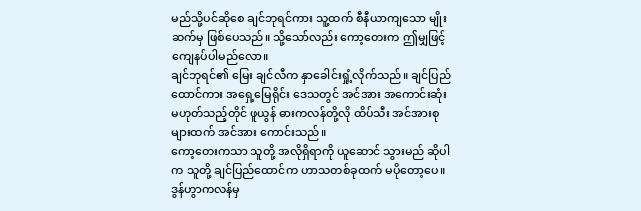မည်သို့ပင်ဆိုစေ ချင်ဘုရင်ကား သူ့ထက် စီနီယာကျသော မျိုးဆက်မှ ဖြစ်ပေသည်။ သို့သော်လည်း ကော့တေးက ဤမျှဖြင့် ကျေနပ်ပါမည်လော။
ချင်ဘုရင်၏ မြေး ချင်လီက နှာခေါင်းရှုံ့လိုက်သည်။ ချင်ပြည်ထောင်ကား အရှေ့မြေရိုင်း ဒေသတွင် အင်အား အကောင်းဆုံး မဟုတ်သည့်တိုင် ဖူယွန် ဓားကလန်တို့လို ထိပ်သီး အင်အားစုများထက် အင်အား ကောင်းသည်။
ကော့တေးကသာ သူတို့ အလိုရှိရာကို ယူဆောင် သွားမည် ဆိုပါက သူတို့ ချင်ပြည်ထောင်က ဟာသတစ်ခုထက် မပိုတော့ပေ။
ဒွန်ဟွာကလန်မှ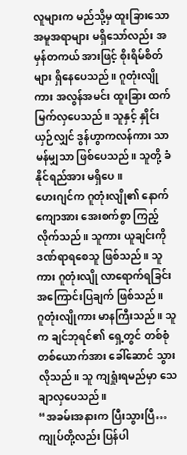လူများက မည်သို့မှ ထူးခြားသော အမူအရာများ မရှိသော်လည်း အမှန်တကယ် အားဖြင့် စိုးရိမ်စိတ်များ ရှိနေပေသည်။ ဂူတုံးလျိုကား အလွန်အမင်း ထူးခြား ထက်မြက်လှပေသည်။ သူနှင့် နှိုင်းယှဉ်လျှင် ဒွန်ဟွာကလန်ကား သာမန်မျှသာ ဖြစ်ပေသည်။ သူတို့ ခံနိုင်ရည်အား မရှိပေ။
ဟေးဂျင်က ဂူတုံးလျို၏ နောက်ကျောအား အေးစက်စွာ ကြည့်လိုက်သည်။ သူကား ယူချင်းကို ဒဏ်ရာရစေသူ ဖြစ်သည်။ သူကား ဂူတုံးလျို လာရောက်ရခြင်း အကြောင်းပြချက် ဖြစ်သည်။
ဂူတုံးလျိုကား မာနကြီးသည်။ သူက ချင်ဘုရင်၏ ရှေ့တွင် တစ်စုံ တစ်ယောက်အား ခေါ်ဆောင် သွားလိုသည်။ သူ ကျရှုံးရမည်မှာ သေချာလှပေသည်။
“အခမ်းအနားက ပြီးသွားပြီ… ကျုပ်တို့လည်း ပြန်ပါ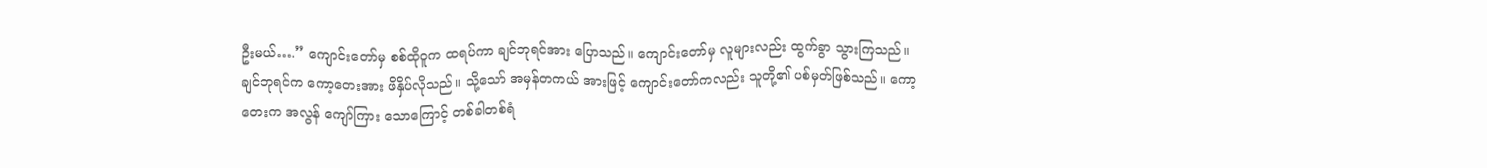ဦးမယ်….” ကျောင်းတော်မှ စစ်ထိုဝူက ထရပ်ကာ ချင်ဘုရင်အား ပြောသည်။ ကျောင်းတော်မှ လူများလည်း ထွက်ခွာ သွားကြသည်။
ချင်ဘုရင်က ကော့တေးအား ဖိနှိပ်လိုသည်။ သို့သော် အမှန်တကယ် အားဖြင့် ကျောင်းတော်ကလည်း သူတို့၏ ပစ်မှတ်ဖြစ်သည်။ ကော့တေးက အလွန် ကျော်ကြား သောကြောင့် တစ်ခါတစ်ရံ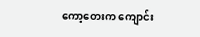ကော့တေးက ကျောင်း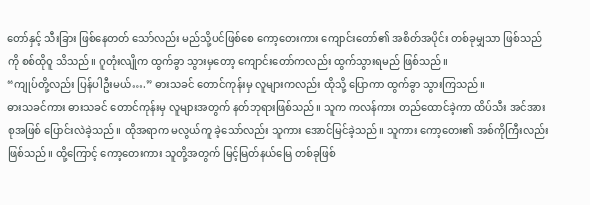တော်နှင့် သီးခြား ဖြစ်နေတတ် သော်လည်း မည်သို့ပင်ဖြစ်စေ ကော့တေးကား ကျောင်းတော်၏ အစိတ်အပိုင်း တစ်ခုမျှသာ ဖြစ်သည်ကို စစ်ထိုဝူ သိသည်။ ဂူတုံးလျိုက ထွက်ခွာ သွားမှတော့ ကျောင်းတော်ကလည်း ထွက်သွားရမည် ဖြစ်သည်။
“ကျုပ်တို့လည်း ပြန်ပါဦးမယ်….” ဓားသခင် တောင်ကုန်းမှ လူများကလည်း ထိုသို့ ပြောကာ ထွက်ခွာ သွားကြသည်။
ဓားသခင်ကား ဓားသခင် တောင်ကုန်းမှ လူများအတွက် နတ်ဘုရားဖြစ်သည်။ သူက ကလန်ကား တည်ထောင်ခဲ့ကာ ထိပ်သီး အင်အားစုအဖြစ် ပြောင်းလဲခဲ့သည်။ ထိုအရာက မလွယ်ကူ ခဲ့သော်လည်း သူကား အောင်မြင်ခဲ့သည်။ သူကား ကော့တေး၏ အစ်ကိုကြီးလည်း ဖြစ်သည်။ ထို့ကြောင့် ကော့တေးကား သူတို့အတွက် မြင့်မြတ်နယ်မြေ တစ်ခုဖြစ်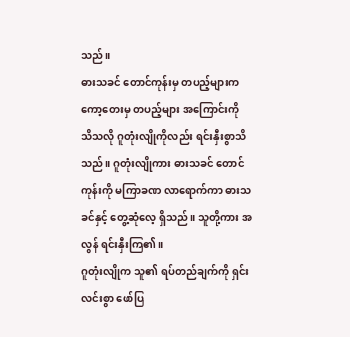သည်။
ဓားသခင် တောင်ကုန်းမှ တပည့်များက ကော့တေးမှ တပည့်များ အကြောင်းကို သိသလို ဂူတုံးလျိုကိုလည်း ရင်းနှီးစွာသိသည်။ ဂူတုံးလျိုကား ဓားသခင် တောင်ကုန်းကို မကြာခဏ လာရောက်ကာ ဓားသခင်နှင့် တွေ့ဆုံလေ့ ရှိသည်။ သူတို့ကား အလွန် ရင်းနှီးကြ၏။
ဂူတုံးလျိုက သူ၏ ရပ်တည်ချက်ကို ရှင်းလင်းစွာ ဖော်ပြ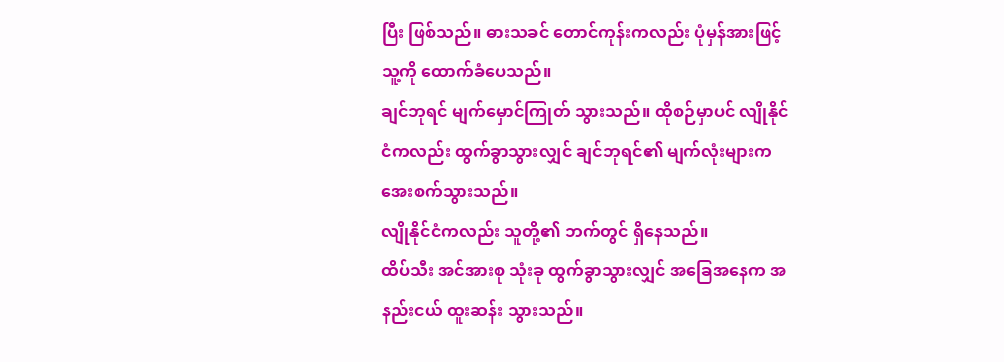ပြီး ဖြစ်သည်။ ဓားသခင် တောင်ကုန်းကလည်း ပုံမှန်အားဖြင့် သူ့ကို ထောက်ခံပေသည်။
ချင်ဘုရင် မျက်မှောင်ကြုတ် သွားသည်။ ထိုစဉ်မှာပင် လျိုနိုင်ငံကလည်း ထွက်ခွာသွားလျှင် ချင်ဘုရင်၏ မျက်လုံးများက အေးစက်သွားသည်။
လျိုနိုင်ငံကလည်း သူတို့၏ ဘက်တွင် ရှိနေသည်။
ထိပ်သီး အင်အားစု သုံးခု ထွက်ခွာသွားလျှင် အခြေအနေက အနည်းငယ် ထူးဆန်း သွားသည်။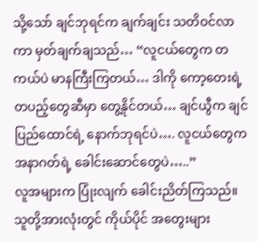သို့သော် ချင်ဘုရင်က ချက်ချင်း သတိဝင်လာကာ မှတ်ချက်ချသည်… “လူငယ်တွေက တကယ်ပဲ မာနကြီးကြတယ်… ဒါကို ကော့တေးရဲ့ တပည့်တွေဆီမှာ တွေ့နိုင်တယ်… ချင်ယွီက ချင်ပြည်ထောင်ရဲ့ နောက်ဘုရင်ပဲ…. လူငယ်တွေက အနာဂတ်ရဲ့ ခေါင်းဆောင်တွေပဲ…..”
လူအများက ပြုံးလျက် ခေါင်းညိတ်ကြသည်။ သူတို့အားလုံးတွင် ကိုယ်ပိုင် အတွေးများ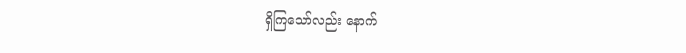ရှိကြသော်လည်း နောက်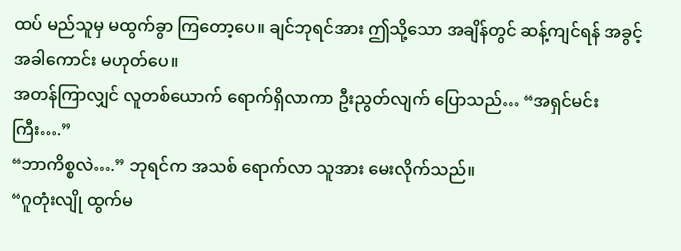ထပ် မည်သူမှ မထွက်ခွာ ကြတော့ပေ။ ချင်ဘုရင်အား ဤသို့သော အချိန်တွင် ဆန့်ကျင်ရန် အခွင့်အခါကောင်း မဟုတ်ပေ။
အတန်ကြာလျှင် လူတစ်ယောက် ရောက်ရှိလာကာ ဦးညွတ်လျက် ပြောသည်… “အရှင်မင်းကြီး….”
“ဘာကိစ္စလဲ….” ဘုရင်က အသစ် ရောက်လာ သူအား မေးလိုက်သည်။
“ဂူတုံးလျို ထွက်မ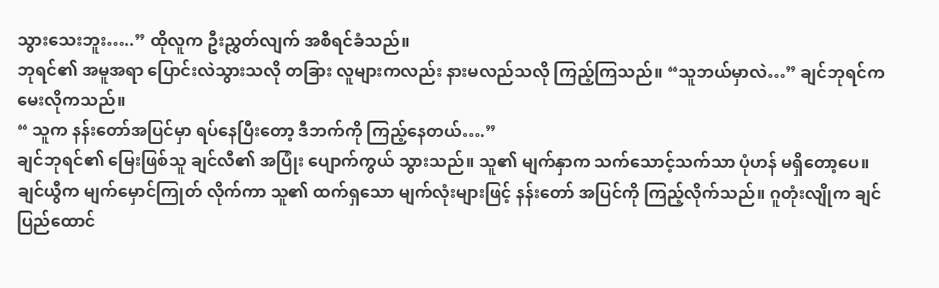သွားသေးဘူး…..” ထိုလူက ဦးညွှတ်လျက် အစီရင်ခံသည်။
ဘုရင်၏ အမူအရာ ပြောင်းလဲသွားသလို တခြား လူများကလည်း နားမလည်သလို ကြည့်ကြသည်။ “သူဘယ်မှာလဲ…” ချင်ဘုရင်က မေးလိုကသည်။
“ သူက နန်းတော်အပြင်မှာ ရပ်နေပြီးတော့ ဒီဘက်ကို ကြည့်နေတယ်….”
ချင်ဘုရင်၏ မြေးဖြစ်သူ ချင်လီ၏ အပြုံး ပျောက်ကွယ် သွားသည်။ သူ၏ မျက်နှာက သက်သောင့်သက်သာ ပုံဟန် မရှိတော့ပေ။ ချင်ယွီက မျက်မှောင်ကြုတ် လိုက်ကာ သူ၏ ထက်ရှသော မျက်လုံးများဖြင့် နန်းတော် အပြင်ကို ကြည့်လိုက်သည်။ ဂူတုံးလျိုက ချင်ပြည်ထောင်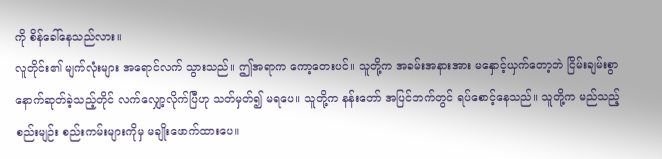ကို စိန်ခေါ်နေသည်လား။
လူတိုင်း၏ မျက်လုံးများ အရောင်လက် သွားသည်။ ဤအရာက ကော့တေးပင်။ သူတို့က အခမ်းအနားအား မနှောင့်ယှက်တော့ဘဲ ငြိမ်းချမ်းစွာ နောက်ဆုတ်ခဲ့သည့်တိုင် လက်လျှော့လိုက်ပြီဟု သတ်မှတ်၍ မရပေ။ သူတို့က နန်းတော် အပြင်ဘက်တွင် ရပ်စောင့်နေသည်။ သူတို့က မည်သည့် စည်းမျဉ်း စည်းကမ်းများကိုမှ မချိုးဖောက်ထားပေ။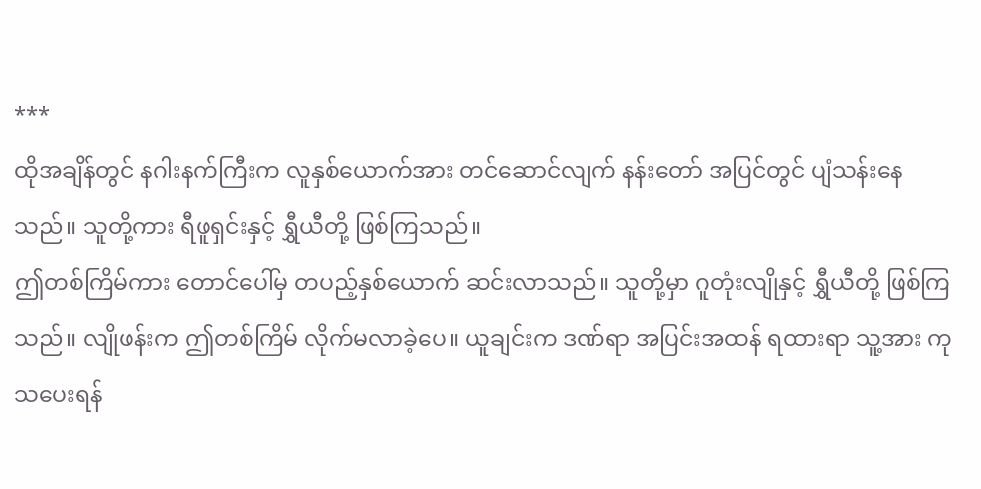***
ထိုအချိန်တွင် နဂါးနက်ကြီးက လူနှစ်ယောက်အား တင်ဆောင်လျက် နန်းတော် အပြင်တွင် ပျံသန်းနေသည်။ သူတို့ကား ရီဖူရှင်းနှင့် ရွှီယီတို့ ဖြစ်ကြသည်။
ဤတစ်ကြိမ်ကား တောင်ပေါ်မှ တပည့်နှစ်ယောက် ဆင်းလာသည်။ သူတို့မှာ ဂူတုံးလျိုနှင့် ရွှီယီတို့ ဖြစ်ကြသည်။ လျိုဖန်းက ဤတစ်ကြိမ် လိုက်မလာခဲ့ပေ။ ယူချင်းက ဒဏ်ရာ အပြင်းအထန် ရထားရာ သူ့အား ကုသပေးရန်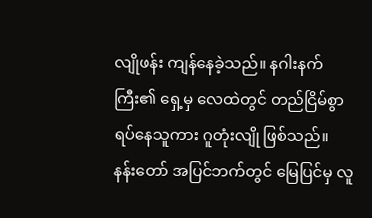လျိုဖန်း ကျန်နေခဲ့သည်။ နဂါးနက်ကြီး၏ ရှေ့မှ လေထဲတွင် တည်ငြိမ်စွာ ရပ်နေသူကား ဂူတုံးလျို ဖြစ်သည်။
နန်းတော် အပြင်ဘက်တွင် မြေပြင်မှ လူ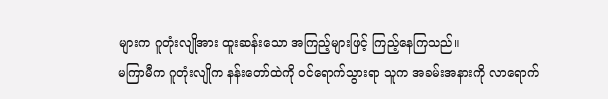များက ဂူတုံးလျိုအား ထူးဆန်းသော အကြည့်များဖြင့် ကြည့်နေကြသည်။
မကြာမီက ဂူတုံးလျိုက နန်းတော်ထဲကို ဝင်ရောက်သွားရာ သူက အခမ်းအနားကို လာရောက်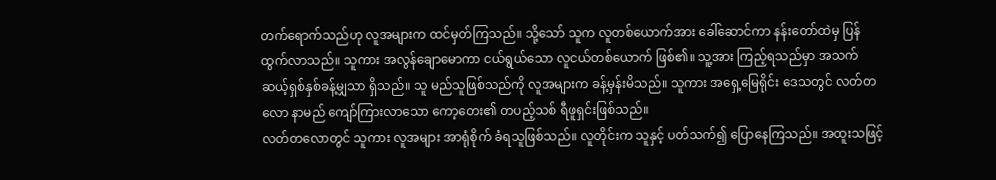တက်ရောက်သည်ဟု လူအများက ထင်မှတ်ကြသည်။ သို့သော် သူက လူတစ်ယောက်အား ခေါ်ဆောင်ကာ နန်းတော်ထဲမှ ပြန်ထွက်လာသည်။ သူကား အလွန်ချောမောကာ ငယ်ရွယ်သော လူငယ်တစ်ယောက် ဖြစ်၏။ သူ့အား ကြည့်ရသည်မှာ အသက် ဆယ့်ရှစ်နှစ်ခန့်မျှသာ ရှိသည်။ သူ မည်သူဖြစ်သည်ကို လူအများက ခန့်မှန်းမိသည်။ သူကား အရှေ့မြေရိုင်း ဒေသတွင် လတ်တလော နာမည် ကျော်ကြားလာသော ကော့တေး၏ တပည့်သစ် ရီဖူရှင်းဖြစ်သည်။
လတ်တလောတွင် သူကား လူအများ အာရုံစိုက် ခံရသူဖြစ်သည်။ လူတိုင်းက သူနှင့် ပတ်သက်၍ ပြောနေကြသည်။ အထူးသဖြင့်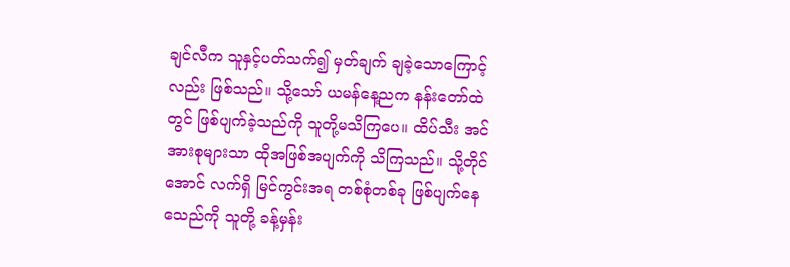ချင်လီက သူနှင့်ပတ်သက်၍ မှတ်ချက် ချခဲ့သောကြောင့်လည်း ဖြစ်သည်။ သို့သော် ယမန်နေ့ညက နန်းတော်ထဲတွင် ဖြစ်ပျက်ခဲ့သည်ကို သူတို့မသိကြပေ။ ထိပ်သီး အင်အားစုများသာ ထိုအဖြစ်အပျက်ကို သိကြသည်။ သို့တိုင်အောင် လက်ရှိ မြင်ကွင်းအရ တစ်စုံတစ်ခု ဖြစ်ပျက်နေသေည်ကို သူတို့ ခန့်မှန်း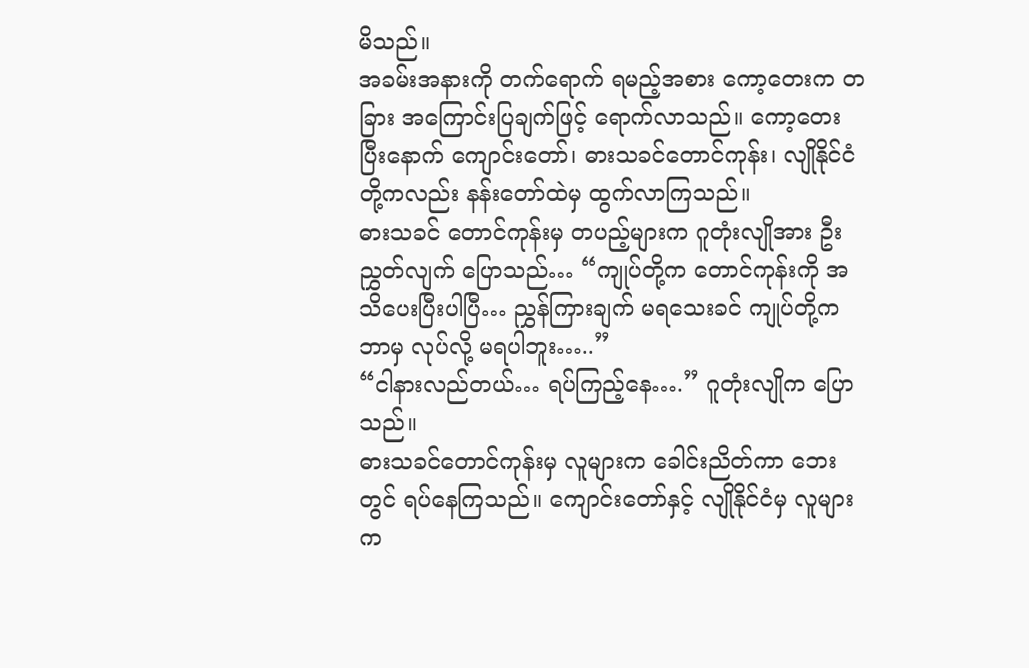မိသည်။
အခမ်းအနားကို တက်ရောက် ရမည့်အစား ကော့တေးက တခြား အကြောင်းပြချက်ဖြင့် ရောက်လာသည်။ ကော့တေး ပြီးနောက် ကျောင်းတော်၊ ဓားသခင်တောင်ကုန်း၊ လျိုနိုင်ငံတို့ကလည်း နန်းတော်ထဲမှ ထွက်လာကြသည်။
ဓားသခင် တောင်ကုန်းမှ တပည့်များက ဂူတုံးလျိုအား ဦးညွှတ်လျက် ပြောသည်… “ကျုပ်တို့က တောင်ကုန်းကို အသိပေးပြီးပါပြီ… ညွှန်ကြားချက် မရသေးခင် ကျုပ်တို့က ဘာမှ လုပ်လို့ မရပါဘူး…..”
“ငါနားလည်တယ်… ရပ်ကြည့်နေ….” ဂူတုံးလျိုက ပြောသည်။
ဓားသခင်တောင်ကုန်းမှ လူများက ခေါင်းညိတ်ကာ ဘေးတွင် ရပ်နေကြသည်။ ကျောင်းတော်နှင့် လျိုနိုင်ငံမှ လူများက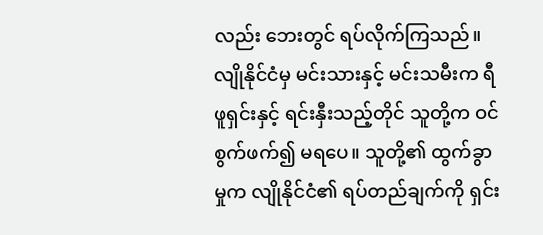လည်း ဘေးတွင် ရပ်လိုက်ကြသည်။ လျိုနိုင်ငံမှ မင်းသားနှင့် မင်းသမီးက ရီဖူရှင်းနှင့် ရင်းနှီးသည့်တိုင် သူတို့က ဝင်စွက်ဖက်၍ မရပေ။ သူတို့၏ ထွက်ခွာမှုက လျိုနိုင်ငံ၏ ရပ်တည်ချက်ကို ရှင်း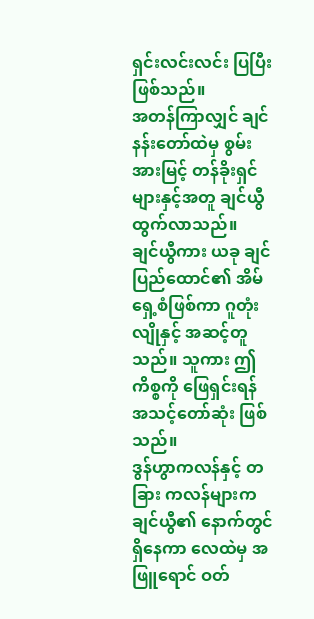ရှင်းလင်းလင်း ပြပြီးဖြစ်သည်။
အတန်ကြာလျှင် ချင်နန်းတော်ထဲမှ စွမ်းအားမြင့် တန်ခိုးရှင်များနှင့်အတူ ချင်ယွီ ထွက်လာသည်။
ချင်ယွီကား ယခု ချင်ပြည်ထောင်၏ အိမ်ရှေ့စံဖြစ်ကာ ဂူတုံးလျိုနှင့် အဆင့်တူသည်။ သူကား ဤကိစ္စကို ဖြေရှင်းရန် အသင့်တော်ဆုံး ဖြစ်သည်။
ဒွန်ဟွာကလန်နှင့် တခြား ကလန်များက ချင်ယွီ၏ နောက်တွင် ရှိနေကာ လေထဲမှ အဖြူရောင် ဝတ်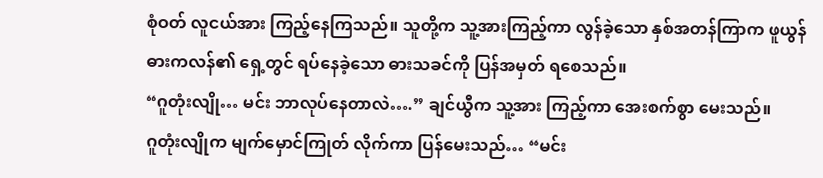စုံဝတ် လူငယ်အား ကြည့်နေကြသည်။ သူတို့က သူ့အားကြည့်ကာ လွန်ခဲ့သော နှစ်အတန်ကြာက ဖူယွန်ဓားကလန်၏ ရှေ့တွင် ရပ်နေခဲ့သော ဓားသခင်ကို ပြန်အမှတ် ရစေသည်။
“ဂူတုံးလျို… မင်း ဘာလုပ်နေတာလဲ….” ချင်ယွီက သူ့အား ကြည့်ကာ အေးစက်စွာ မေးသည်။
ဂူတုံးလျိုက မျက်မှောင်ကြုတ် လိုက်ကာ ပြန်မေးသည်… “မင်း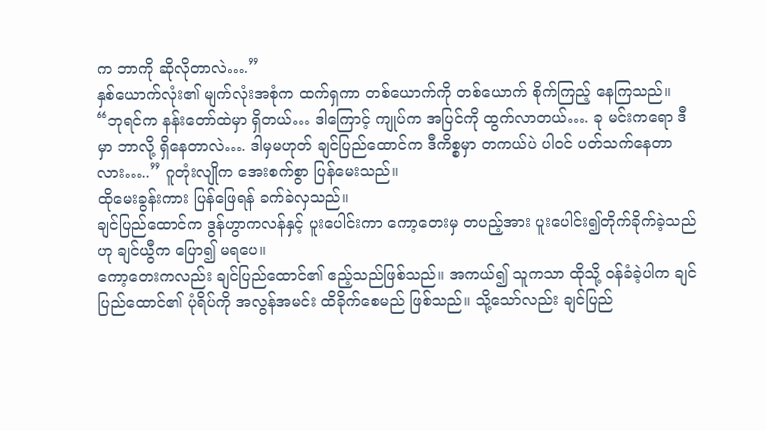က ဘာကို ဆိုလိုတာလဲ….”
နှစ်ယောက်လုံး၏ မျက်လုံးအစုံက ထက်ရှကာ တစ်ယောက်ကို တစ်ယောက် စိုက်ကြည့် နေကြသည်။
“ဘုရင်က နန်းတော်ထဲမှာ ရှိတယ်… ဒါကြောင့် ကျုပ်က အပြင်ကို ထွက်လာတယ်…. ခု မင်းကရော ဒီမှာ ဘာလို့ ရှိနေတာလဲ…. ဒါမှမဟုတ် ချင်ပြည်ထောင်က ဒီကိစ္စမှာ တကယ်ပဲ ပါဝင် ပတ်သက်နေတာလား…..” ဂူတုံးလျိုက အေးစက်စွာ ပြန်မေးသည်။
ထိုမေးခွန်းကား ပြန်ဖြေရန် ခက်ခဲလှသည်။
ချင်ပြည်ထောင်က ဒွန်ဟွာကလန်နှင့် ပူးပေါင်းကာ ကော့တေးမှ တပည့်အား ပူးပေါင်း၍တိုက်ခိုက်ခဲ့သည်ဟု ချင်ယွီက ပြော၍ မရပေ။
ကော့တေးကလည်း ချင်ပြည်ထောင်၏ ဧည့်သည်ဖြစ်သည်။ အကယ်၍ သူကသာ ထိုသို့ ဝန်ခံခဲ့ပါက ချင်ပြည်ထောင်၏ ပုံရိပ်ကို အလွန်အမင်း ထိခိုက်စေမည် ဖြစ်သည်။ သို့သော်လည်း ချင်ပြည်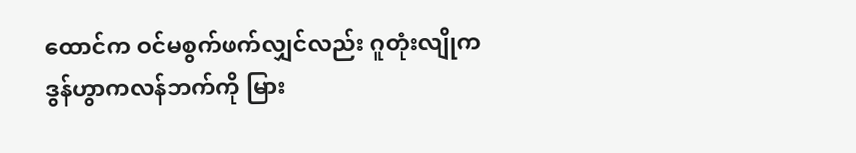ထောင်က ဝင်မစွက်ဖက်လျှင်လည်း ဂူတုံးလျိုက ဒွန်ဟွာကလန်ဘက်ကို မြား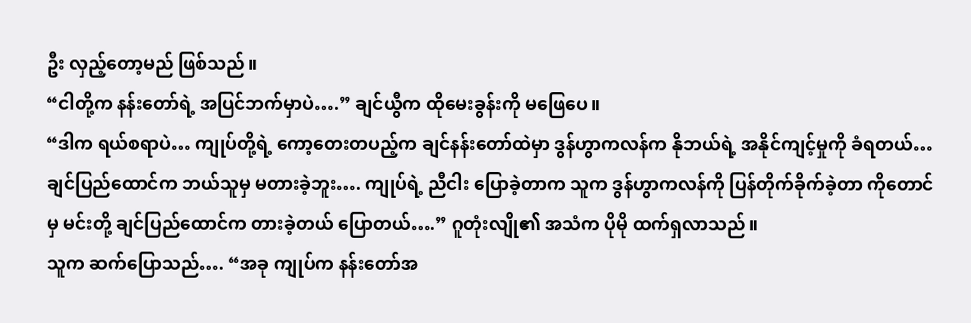ဦး လှည့်တော့မည် ဖြစ်သည်။
“ငါတို့က နန်းတော်ရဲ့ အပြင်ဘက်မှာပဲ….” ချင်ယွီက ထိုမေးခွန်းကို မဖြေပေ။
“ဒါက ရယ်စရာပဲ… ကျုပ်တို့ရဲ့ ကော့တေးတပည့်က ချင်နန်းတော်ထဲမှာ ဒွန်ဟွာကလန်က နိုဘယ်ရဲ့ အနိုင်ကျင့်မှုကို ခံရတယ်… ချင်ပြည်ထောင်က ဘယ်သူမှ မတားခဲ့ဘူး…. ကျုပ်ရဲ့ ညီငါး ပြောခဲ့တာက သူက ဒွန်ဟွာကလန်ကို ပြန်တိုက်ခိုက်ခဲ့တာ ကိုတောင်မှ မင်းတို့ ချင်ပြည်ထောင်က တားခဲ့တယ် ပြောတယ်….” ဂူတုံးလျို၏ အသံက ပိုမို ထက်ရှလာသည်။
သူက ဆက်ပြောသည်…. “အခု ကျုပ်က နန်းတော်အ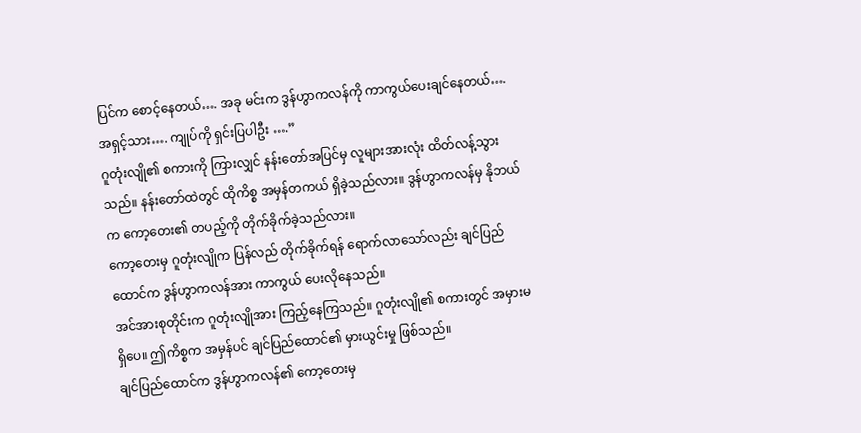ပြင်က စောင့်နေတယ်…. အခု မင်းက ဒွန်ဟွာကလန်ကို ကာကွယ်ပေးချင်နေတယ်…. အရှင့်သား…. ကျုပ်ကို ရှင်းပြပါဦး ….”
ဂူတုံးလျို၏ စကားကို ကြားလျှင် နန်းတော်အပြင်မှ လူများအားလုံး ထိတ်လန့်သွားသည်။ နန်းတော်ထဲတွင် ထိုကိစ္စ အမှန်တကယ် ရှိခဲ့သည်လား။ ဒွန်ဟွာကလန်မှ နိုဘယ်က ကော့တေး၏ တပည့်ကို တိုက်ခိုက်ခဲ့သည်လား။
ကော့တေးမှ ဂူတုံးလျိုက ပြန်လည် တိုက်ခိုက်ရန် ရောက်လာသော်လည်း ချင်ပြည်ထောင်က ဒွန်ဟွာကလန်အား ကာကွယ် ပေးလိုနေသည်။
အင်အားစုတိုင်းက ဂူတုံးလျိုအား ကြည့်နေကြသည်။ ဂူတုံးလျို၏ စကားတွင် အမှားမရှိပေ။ ဤကိစ္စက အမှန်ပင် ချင်ပြည်ထောင်၏ မှားယွင်းမှု ဖြစ်သည်။
ချင်ပြည်ထောင်က ဒွန်ဟွာကလန်၏ ကော့တေးမှ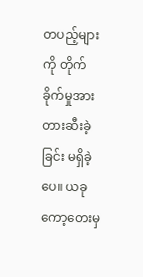တပည့်များကို တိုက်ခိုက်မှုအား တားဆီးခဲ့ခြင်း မရှိခဲ့ပေ။ ယခု ကော့တေးမှ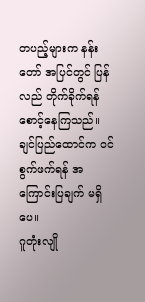တပည့်များက နန်းတော် အပြင်တွင် ပြန်လည် တိုက်ခိုက်ရန် စောင့်နေကြသည်။ ချင်ပြည်ထောင်က ဝင်စွက်ဖက်ရန် အကြောင်းပြချက် မရှိပေ။
ဂူတုံးလျို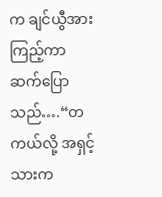က ချင်ယွီအား ကြည့်ကာ ဆက်ပြောသည်….“တကယ်လို့ အရှင့်သားက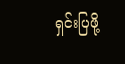ရှင်းပြဖို့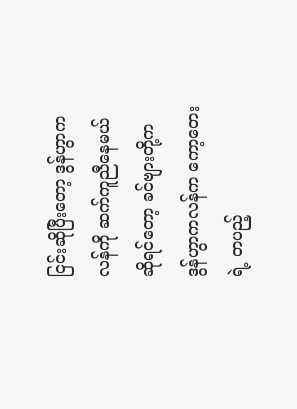ငြင်းဆိုပြီးတော့ ဒွန်ဟွာကလန်ကို ဆက်ကူညီနေမယ် ဆိုရင်တော့ ခင်ဗျားတို့က ဒွန်ဟွာကလန်က ကော့တေးရဲ့ တပည့်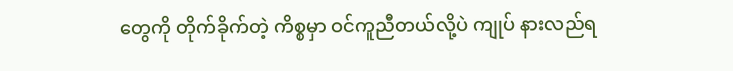တွေကို တိုက်ခိုက်တဲ့ ကိစ္စမှာ ဝင်ကူညီတယ်လို့ပဲ ကျုပ် နားလည်ရ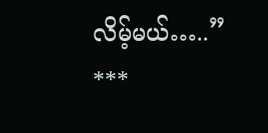လိမ့်မယ်…..”
***